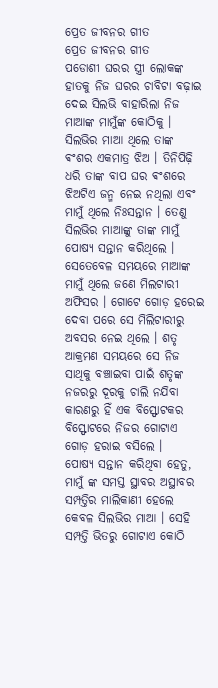ପ୍ରେତ ଜୀବନର ଗୀତ
ପ୍ରେତ ଜୀବନର ଗୀତ
ପଡୋଶୀ ଘରର ସ୍ତ୍ରୀ ଲୋକଙ୍କ ହାତକୁ ନିଜ ଘରର ଚାବିଟା ବଢ଼ାଇ ଦେଇ ସିଲଭି ବାହାରିଲା ନିଜ ମାଆଙ୍କ ମାମୁଁଙ୍କ କୋଠିକୁ । ସିଲଭିର ମାଆ ଥିଲେ ତାଙ୍କ ଵଂଶର ଏକମାତ୍ର ଝିଅ । ତିନିପିଢ଼ି ଧରି ତାଙ୍କ ବାପ ଘର ଵଂଶରେ ଝିଅଟିଏ ଜନ୍ମ ନେଇ ନଥିଲା ଏବଂ ମାମୁଁ ଥିଲେ ନିଃସନ୍ତାନ । ତେଣୁ ସିଲଭିର ମାଆଙ୍କୁ ତାଙ୍କ ମାମୁଁ ପୋଷ୍ୟ ସନ୍ତାନ କରିଥିଲେ । ସେତେବେଳ ସମୟରେ ମାଆଙ୍କ ମାମୁଁ ଥିଲେ ଜଣେ ମିଲଟାରୀ ଅଫିସର । ଗୋଟେ ଗୋଡ଼ ହରେଇ ଦେବା ପରେ ସେ ମିଲିଟାରୀରୁ ଅବସର ନେଇ ଥିଲେ । ଶତୃ ଆକ୍ରମଣ ସମୟରେ ସେ ନିଜ ସାଥିକୁ ବଞ୍ଚାଇବା ପାଇଁ ଶତୃଙ୍କ ନଜରରୁ ଦୂରକୁ ଚାଲି ନଯିବା କାରଣରୁ ହିଁ ଏକ ବିସ୍ଫୋଟକର ବିସ୍ଫୋଟରେ ନିଜର ଗୋଟାଏ ଗୋଡ଼ ହରାଇ ବସିଲେ ।
ପୋଷ୍ୟ ସନ୍ତାନ କରିଥିବା ହେତୁ, ମାମୁଁ ଙ୍କ ସମସ୍ତ ସ୍ଥାବର ଅସ୍ଥାବର ସମ୍ପତ୍ତିର ମାଲିକାଣୀ ହେଲେ କେବଳ ସିଲଭିର ମାଆ । ସେହି ସମ୍ପତ୍ତି ଭିତରୁ ଗୋଟାଏ କୋଠି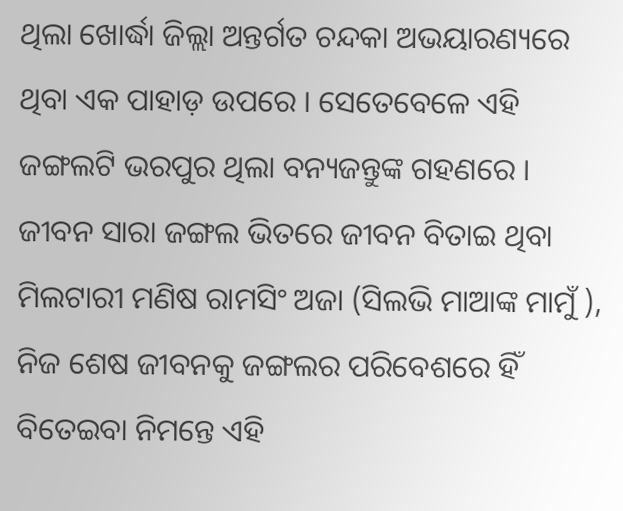ଥିଲା ଖୋର୍ଦ୍ଧା ଜିଲ୍ଲା ଅନ୍ତର୍ଗତ ଚନ୍ଦକା ଅଭୟାରଣ୍ୟରେ ଥିବା ଏକ ପାହାଡ଼ ଉପରେ । ସେତେବେଳେ ଏହି ଜଙ୍ଗଲଟି ଭରପୁର ଥିଲା ବନ୍ୟଜନ୍ତୁଙ୍କ ଗହଣରେ । ଜୀବନ ସାରା ଜଙ୍ଗଲ ଭିତରେ ଜୀବନ ବିତାଇ ଥିବା ମିଲଟାରୀ ମଣିଷ ରାମସିଂ ଅଜା (ସିଲଭି ମାଆଙ୍କ ମାମୁଁ ), ନିଜ ଶେଷ ଜୀବନକୁ ଜଙ୍ଗଲର ପରିବେଶରେ ହିଁ ବିତେଇବା ନିମନ୍ତେ ଏହି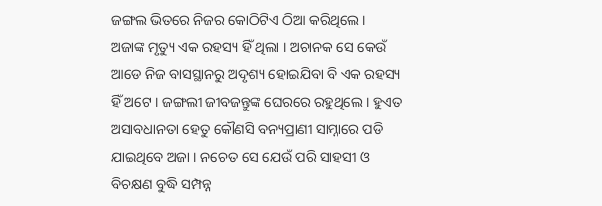ଜଙ୍ଗଲ ଭିତରେ ନିଜର କୋଠିଟିଏ ଠିଆ କରିଥିଲେ ।
ଅଜାଙ୍କ ମୃତ୍ୟୁ ଏକ ରହସ୍ୟ ହିଁ ଥିଲା । ଅଚାନକ ସେ କେଉଁ ଆଡେ ନିଜ ବାସସ୍ଥାନରୁ ଅଦୃଶ୍ୟ ହୋଇଯିବା ବି ଏକ ରହସ୍ୟ ହିଁ ଅଟେ । ଜଙ୍ଗଲୀ ଜୀବଜନ୍ତୁଙ୍କ ଘେରରେ ରହୁଥିଲେ । ହୁଏତ ଅସାବଧାନତା ହେତୁ କୌଣସି ବନ୍ୟପ୍ରାଣୀ ସାମ୍ନାରେ ପଡି ଯାଇଥିବେ ଅଜା । ନଚେତ ସେ ଯେଉଁ ପରି ସାହସୀ ଓ ବିଚକ୍ଷଣ ବୁଦ୍ଧି ସମ୍ପନ୍ନ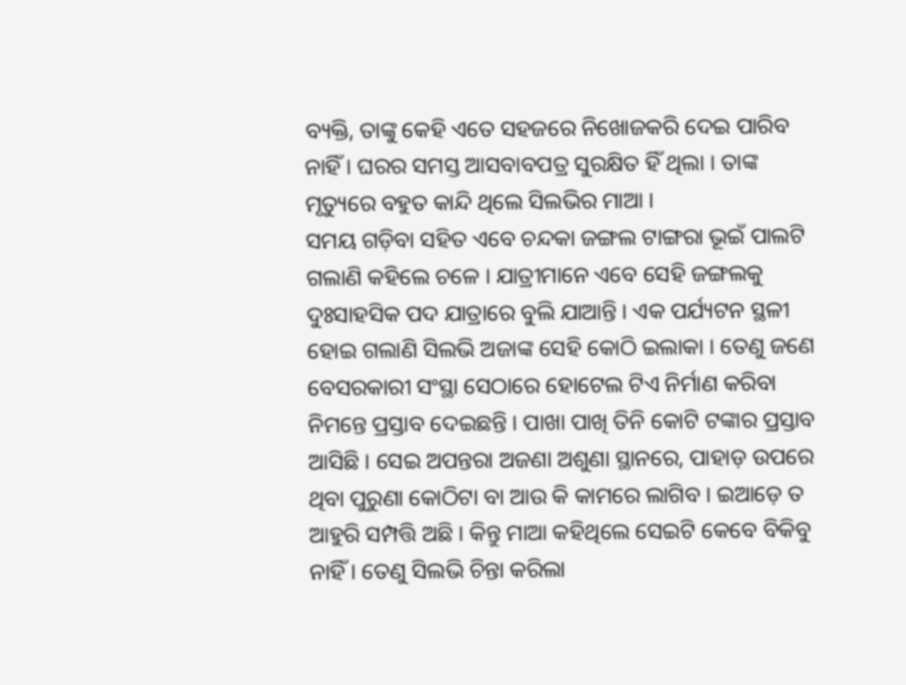ବ୍ୟକ୍ତି, ତାଙ୍କୁ କେହି ଏତେ ସହଜରେ ନିଖୋଜକରି ଦେଇ ପାରିବ ନାହିଁ । ଘରର ସମସ୍ତ ଆସବାବପତ୍ର ସୁରକ୍ଷିତ ହିଁ ଥିଲା । ତାଙ୍କ ମୃତ୍ୟୁରେ ବହୁତ କାନ୍ଦି ଥିଲେ ସିଲଭିର ମାଆ ।
ସମୟ ଗଡ଼ିବା ସହିତ ଏବେ ଚନ୍ଦକା ଜଙ୍ଗଲ ଟାଙ୍ଗରା ଭୂଇଁ ପାଲଟି ଗଲାଣି କହିଲେ ଚଳେ । ଯାତ୍ରୀମାନେ ଏବେ ସେହି ଜଙ୍ଗଲକୁ ଦୁଃସାହସିକ ପଦ ଯାତ୍ରାରେ ବୁଲି ଯାଆନ୍ତି । ଏକ ପର୍ଯ୍ୟଟନ ସ୍ଥଳୀ ହୋଇ ଗଲାଣି ସିଲଭି ଅଜାଙ୍କ ସେହି କୋଠି ଇଲାକା । ତେଣୁ ଜଣେ ବେସରକାରୀ ସଂସ୍ଥା ସେଠାରେ ହୋଟେଲ ଟିଏ ନିର୍ମାଣ କରିବା ନିମନ୍ତେ ପ୍ରସ୍ତାବ ଦେଇଛନ୍ତି । ପାଖା ପାଖି ତିନି କୋଟି ଟଙ୍କାର ପ୍ରସ୍ତାବ ଆସିଛି । ସେଇ ଅପନ୍ତରା ଅଜଣା ଅଶୁଣା ସ୍ଥାନରେ, ପାହାଡ଼ ଉପରେ ଥିବା ପୁରୁଣା କୋଠିଟା ବା ଆଉ କି କାମରେ ଲାଗିବ । ଇଆଡ଼େ ତ ଆହୁରି ସମ୍ପତ୍ତି ଅଛି । କିନ୍ତୁ ମାଆ କହିଥିଲେ ସେଇଟି କେବେ ବିକିବୁ ନାହିଁ । ତେଣୁ ସିଲଭି ଚିନ୍ତା କରିଲା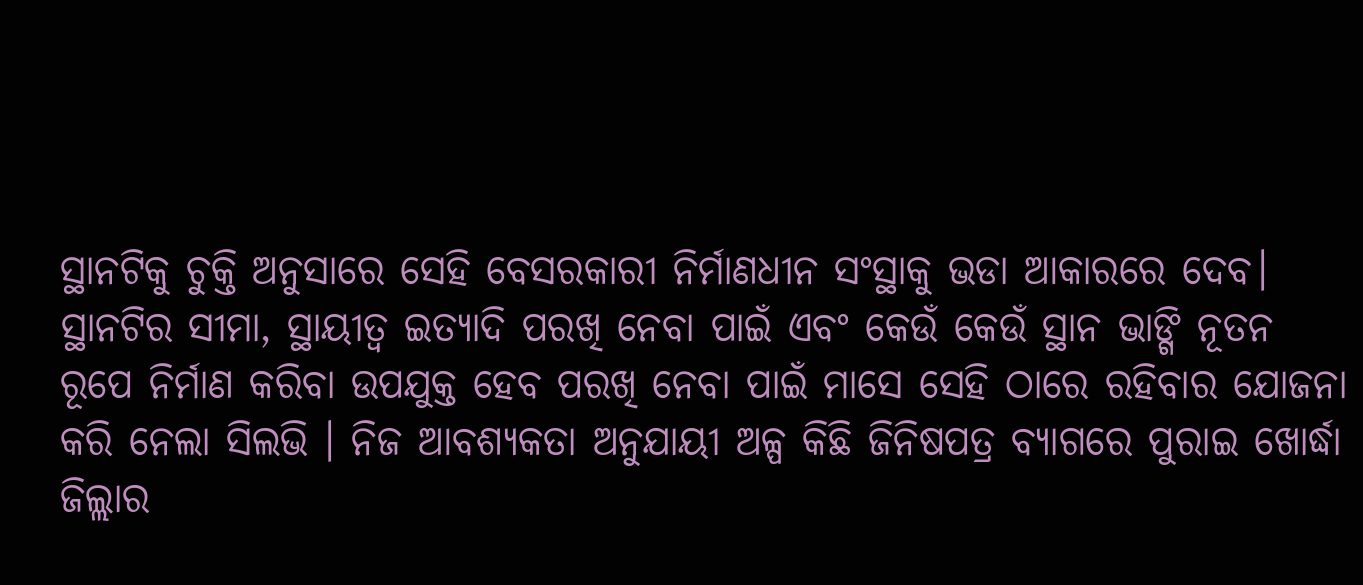ସ୍ଥାନଟିକୁ ଚୁକ୍ତି ଅନୁସାରେ ସେହି ବେସରକାରୀ ନିର୍ମାଣଧୀନ ସଂସ୍ଥାକୁ ଭଡା ଆକାରରେ ଦେବ।
ସ୍ଥାନଟିର ସୀମା, ସ୍ଥାୟୀତ୍ୱ ଇତ୍ୟାଦି ପରଖି ନେବା ପାଇଁ ଏବଂ କେଉଁ କେଉଁ ସ୍ଥାନ ଭାଙ୍ଗି ନୂତନ ରୂପେ ନିର୍ମାଣ କରିବା ଉପଯୁକ୍ତ ହେବ ପରଖି ନେବା ପାଇଁ ମାସେ ସେହି ଠାରେ ରହିବାର ଯୋଜନା କରି ନେଲା ସିଲଭି । ନିଜ ଆବଶ୍ୟକତା ଅନୁଯାୟୀ ଅଳ୍ପ କିଛି ଜିନିଷପତ୍ର ବ୍ୟାଗରେ ପୁରାଇ ଖୋର୍ଦ୍ଧା ଜିଲ୍ଲାର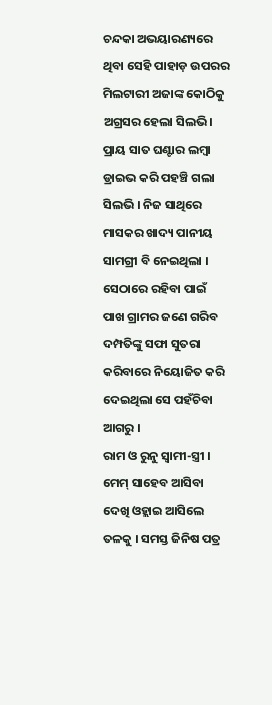ଚନ୍ଦକା ଅଭୟାରଣ୍ୟରେ ଥିବା ସେହି ପାହାଡ଼ ଉପରର ମିଲଟାରୀ ଅଜାଙ୍କ କୋଠିକୁ ଅଗ୍ରସର ହେଲା ସିଲଭି।
ପ୍ରାୟ ସାତ ଘଣ୍ଟାର ଲମ୍ବା ଡ୍ରାଇଭ କରି ପହଞ୍ଚି ଗଲା ସିଲଭି । ନିଜ ସାଥିରେ ମାସକର ଖାଦ୍ୟ ପାନୀୟ ସାମଗ୍ରୀ ବି ନେଇଥିଲା । ସେଠାରେ ରହିବା ପାଇଁ ପାଖ ଗ୍ରାମର ଜଣେ ଗରିବ ଦମ୍ପତିଙ୍କୁ ସଫା ସୁତରା କରିବାରେ ନିୟୋଜିତ କରି ଦେଇଥିଲା ସେ ପହଁଚିବା ଆଗରୁ ।
ରାମ ଓ ରୁନୁ ସ୍ୱାମୀ-ସ୍ତ୍ରୀ । ମେମ୍ ସାହେବ ଆସିବା ଦେଖି ଓହ୍ଲାଇ ଆସିଲେ ତଳକୁ । ସମସ୍ତ ଜିନିଷ ପତ୍ର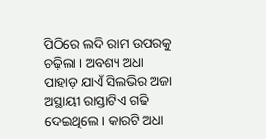ପିଠିରେ ଲଦି ରାମ ଉପରକୁ ଚଢ଼ିଲା । ଅବଶ୍ୟ ଅଧା ପାହାଡ଼ ଯାଏଁ ସିଲଭିର ଅଜା ଅସ୍ଥାୟୀ ରାସ୍ତାଟିଏ ଗଢି ଦେଇଥିଲେ । କାରଟି ଅଧା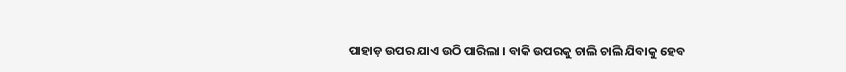ପାହାଡ଼ ଉପର ଯାଏ ଉଠି ପାରିଲା । ବାକି ଉପରକୁ ଚାଲି ଚାଲି ଯିବାକୁ ହେବ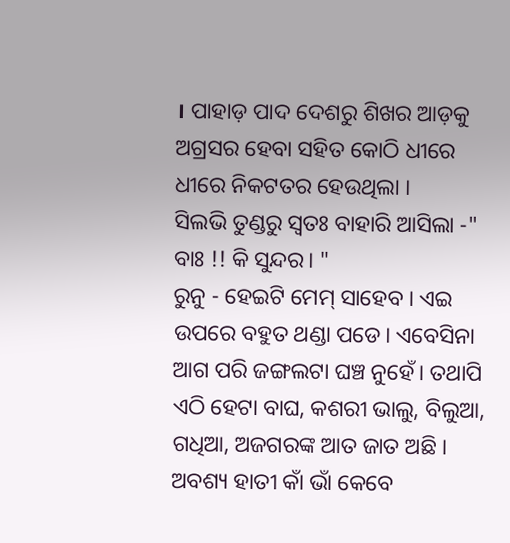। ପାହାଡ଼ ପାଦ ଦେଶରୁ ଶିଖର ଆଡ଼କୁ ଅଗ୍ରସର ହେବା ସହିତ କୋଠି ଧୀରେ ଧୀରେ ନିକଟତର ହେଉଥିଲା ।
ସିଲଭି ତୁଣ୍ଡରୁ ସ୍ୱତଃ ବାହାରି ଆସିଲା -" ବାଃ !! କି ସୁନ୍ଦର। "
ରୁନୁ - ହେଇଟି ମେମ୍ ସାହେବ । ଏଇ ଉପରେ ବହୁତ ଥଣ୍ଡା ପଡେ। ଏବେସିନା ଆଗ ପରି ଜଙ୍ଗଲଟା ଘଞ୍ଚ ନୁହେଁ। ତଥାପି ଏଠି ହେଟା ବାଘ, କଶରୀ ଭାଲୁ, ବିଲୁଆ, ଗଧିଆ, ଅଜଗରଙ୍କ ଆତ ଜାତ ଅଛି । ଅବଶ୍ୟ ହାତୀ କାଁ ଭାଁ କେବେ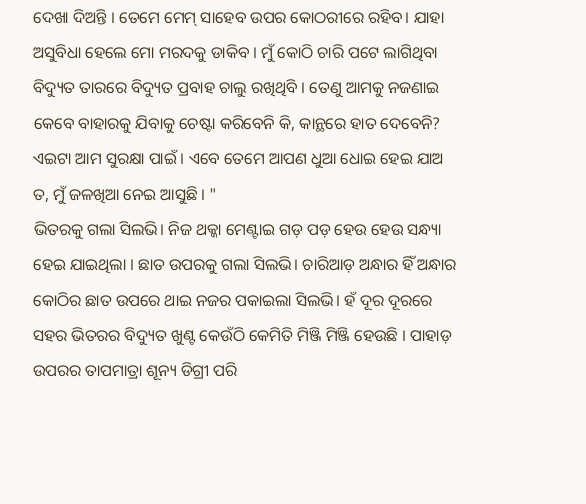ଦେଖା ଦିଅନ୍ତି । ତେମେ ମେମ୍ ସାହେବ ଉପର କୋଠରୀରେ ରହିବ। ଯାହା ଅସୁବିଧା ହେଲେ ମୋ ମରଦକୁ ଡାକିବ । ମୁଁ କୋଠି ଚାରି ପଟେ ଲାଗିଥିବା ବିଦ୍ୟୁତ ତାରରେ ବିଦ୍ୟୁତ ପ୍ରବାହ ଚାଲୁ ରଖିଥିବି । ତେଣୁ ଆମକୁ ନଜଣାଇ କେବେ ବାହାରକୁ ଯିବାକୁ ଚେଷ୍ଟା କରିବେନି କି, କାନ୍ଥରେ ହାତ ଦେବେନି? ଏଇଟା ଆମ ସୁରକ୍ଷା ପାଇଁ । ଏବେ ତେମେ ଆପଣ ଧୁଆ ଧୋଇ ହେଇ ଯାଅ ତ, ମୁଁ ଜଳଖିଆ ନେଇ ଆସୁଛି । "
ଭିତରକୁ ଗଲା ସିଲଭି। ନିଜ ଥକ୍କା ମେଣ୍ଟାଇ ଗଡ଼ ପଡ଼ ହେଉ ହେଉ ସନ୍ଧ୍ୟା ହେଇ ଯାଇଥିଲା । ଛାତ ଉପରକୁ ଗଲା ସିଲଭି। ଚାରିଆଡ଼ ଅନ୍ଧାର ହିଁ ଅନ୍ଧାର କୋଠିର ଛାତ ଉପରେ ଥାଇ ନଜର ପକାଇଲା ସିଲଭି। ହଁ ଦୂର ଦୂରରେ ସହର ଭିତରର ବିଦ୍ୟୁତ ଖୁଣ୍ଟ କେଉଁଠି କେମିତି ମିଞ୍ଜି ମିଞ୍ଜି ହେଉଛି । ପାହାଡ଼ ଉପରର ତାପମାତ୍ରା ଶୂନ୍ୟ ଡିଗ୍ରୀ ପରି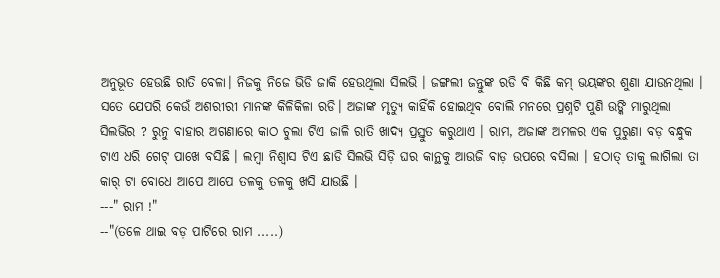ଅନୁଭୂତ ହେଉଛି ରାତି ବେଳା। ନିଜକୁ ନିଜେ ଭିଡି ଜାକି ହେଉଥିଲା ସିଲଭି । ଜଙ୍ଗଲୀ ଜନ୍ତୁଙ୍କ ରଡି ବି କିଛି କମ୍ ଭୟଙ୍କର ଶୁଣା ଯାଉନଥିଲା । ସତେ ଯେପରି କେଉଁ ଅଶରୀରୀ ମାନଙ୍କ କିଳିକିଳା ରଡି। ଅଜାଙ୍କ ମୃତ୍ୟୁ କାହିଁକି ହୋଇଥିବ ବୋଲି ମନରେ ପ୍ରଶ୍ନଟି ପୁଣି ଉଙ୍କି ମାରୁଥିଲା ସିଲଭିର ? ରୁନୁ ବାହାର ଅଗଣାରେ କାଠ ଚୁଲା ଟିଏ ଜାଳି ରାତି ଖାଦ୍ୟ ପ୍ରସ୍ତୁତ କରୁଥାଏ । ରାମ, ଅଜାଙ୍କ ଅମଳର ଏକ ପୁରୁଣା ବଡ଼ ବନ୍ଧୁକ ଟାଏ ଧରି ଗେଟ୍ ପାଖେ ବସିଛି । ଲମ୍ବା ନିଶ୍ୱାସ ଟିଏ ଛାଡି ସିଲଭି ସିଡ଼ି ଘର କାନ୍ଥକୁ ଆଉଜି ବାଡ଼ ଉପରେ ବସିଲା । ହଠାତ୍ ତାକୁ ଲାଗିଲା ତା କାର୍ ଟା ବୋଧେ ଆପେ ଆପେ ତଳକୁ ତଳକୁ ଖସି ଯାଉଛି ।
---" ରାମ !"
--"(ତଳେ ଥାଇ ବଡ଼ ପାଟିରେ ରାମ .....)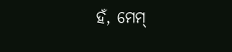ହଁ, ମେମ୍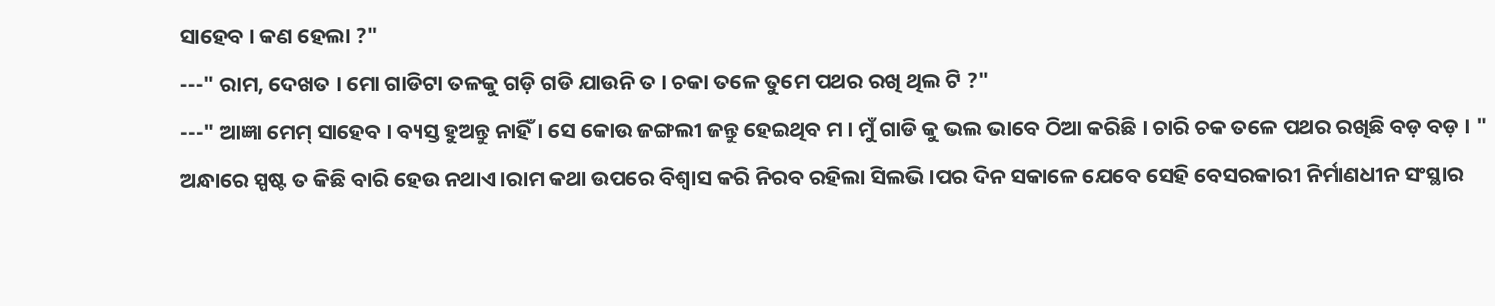ସାହେବ । କଣ ହେଲା ?"
---" ରାମ, ଦେଖତ । ମୋ ଗାଡିଟା ତଳକୁ ଗଡ଼ି ଗଡି ଯାଉନି ତ । ଚକା ତଳେ ତୁମେ ପଥର ରଖି ଥିଲ ଟି ?"
---" ଆଜ୍ଞା ମେମ୍ ସାହେବ । ବ୍ୟସ୍ତ ହୁଅନ୍ତୁ ନାହିଁ । ସେ କୋଉ ଜଙ୍ଗଲୀ ଜନ୍ତୁ ହେଇଥିବ ମ । ମୁଁ ଗାଡି କୁ ଭଲ ଭାବେ ଠିଆ କରିଛି । ଚାରି ଚକ ତଳେ ପଥର ରଖିଛି ବଡ଼ ବଡ଼ । "
ଅନ୍ଧାରେ ସ୍ପଷ୍ଟ ତ କିଛି ବାରି ହେଉ ନଥାଏ।ରାମ କଥା ଉପରେ ବିଶ୍ୱାସ କରି ନିରବ ରହିଲା ସିଲଭି।ପର ଦିନ ସକାଳେ ଯେବେ ସେହି ବେସରକାରୀ ନିର୍ମାଣଧୀନ ସଂସ୍ଥାର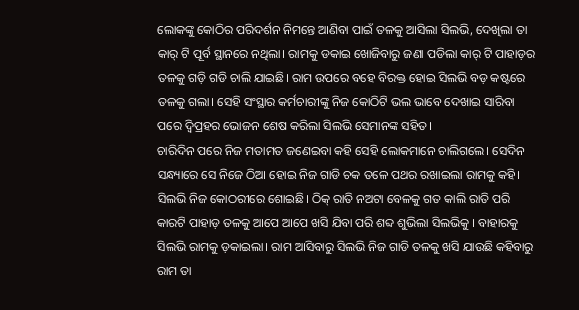ଲୋକଙ୍କୁ କୋଠିର ପରିଦର୍ଶନ ନିମନ୍ତେ ଆଣିବା ପାଇଁ ତଳକୁ ଆସିଲା ସିଲଭି, ଦେଖିଲା ତା କାର୍ ଟି ପୂର୍ବ ସ୍ଥାନରେ ନଥିଲା। ରାମକୁ ଡକାଇ ଖୋଜିବାରୁ ଜଣା ପଡିଲା କାର୍ ଟି ପାହାଡ଼ର ତଳକୁ ଗଡ଼ି ଗଡି ଚାଲି ଯାଇଛି। ରାମ ଉପରେ ବହେ ବିରକ୍ତ ହୋଇ ସିଲଭି ବଡ଼ କଷ୍ଟରେ ତଳକୁ ଗଲା। ସେହି ସଂସ୍ଥାର କର୍ମଚାରୀଙ୍କୁ ନିଜ କୋଠିଟି ଭଲ ଭାବେ ଦେଖାଇ ସାରିବା ପରେ ଦ୍ବିପ୍ରହର ଭୋଜନ ଶେଷ କରିଲା ସିଲଭି ସେମାନଙ୍କ ସହିତ।
ଚାରିଦିନ ପରେ ନିଜ ମତାମତ ଜଣେଇବା କହି ସେହି ଲୋକମାନେ ଚାଲିଗଲେ। ସେଦିନ ସନ୍ଧ୍ୟାରେ ସେ ନିଜେ ଠିଆ ହୋଇ ନିଜ ଗାଡି ଚକ ତଳେ ପଥର ରଖାଇଲା ରାମକୁ କହି। ସିଲଭି ନିଜ କୋଠରୀରେ ଶୋଇଛି। ଠିକ୍ ରାତି ନଅଟା ବେଳକୁ ଗତ କାଲି ରାତି ପରି କାରଟି ପାହାଡ଼ ତଳକୁ ଆପେ ଆପେ ଖସି ଯିବା ପରି ଶବ୍ଦ ଶୁଭିଲା ସିଲଭିକୁ । ବାହାରକୁ ସିଲଭି ରାମକୁ ଡ଼କାଇଲା। ରାମ ଆସିବାରୁ ସିଲଭି ନିଜ ଗାଡି ତଳକୁ ଖସି ଯାଉଛି କହିବାରୁ ରାମ ତା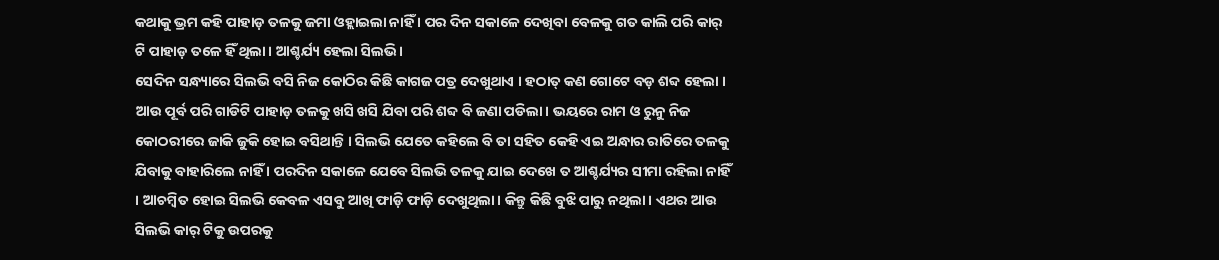କଥାକୁ ଭ୍ରମ କହି ପାହାଡ଼ ତଳକୁ ଜମା ଓହ୍ଲାଇଲା ନାହିଁ । ପର ଦିନ ସକାଳେ ଦେଖିବା ବେଳକୁ ଗତ କାଲି ପରି କାର୍ ଟି ପାହାଡ଼ ତଳେ ହିଁ ଥିଲା। ଆଶ୍ଚର୍ଯ୍ୟ ହେଲା ସିଲଭି।
ସେଦିନ ସନ୍ଧ୍ୟାରେ ସିଲଭି ବସି ନିଜ କୋଠିର କିଛି କାଗଜ ପତ୍ର ଦେଖୁଥାଏ । ହଠାତ୍ କଣ ଗୋଟେ ବଡ଼ ଶବ୍ଦ ହେଲା । ଆଉ ପୂର୍ବ ପରି ଗାଡିଟି ପାହାଡ଼ ତଳକୁ ଖସି ଖସି ଯିବା ପରି ଶବ୍ଦ ବି ଜଣା ପଡିଲା। ଭୟରେ ରାମ ଓ ରୁନୁ ନିଜ କୋଠରୀରେ ଜାକି ଜୁକି ହୋଇ ବସିଥାନ୍ତି । ସିଲଭି ଯେତେ କହିଲେ ବି ତା ସହିତ କେହି ଏଇ ଅନ୍ଧାର ରାତିରେ ତଳକୁ ଯିବାକୁ ବାହାରିଲେ ନାହିଁ । ପରଦିନ ସକାଳେ ଯେବେ ସିଲଭି ତଳକୁ ଯାଇ ଦେଖେ ତ ଆଶ୍ଚର୍ଯ୍ୟର ସୀମା ରହିଲା ନାହିଁ । ଆଚମ୍ବିତ ହୋଇ ସିଲଭି କେବଳ ଏସବୁ ଆଖି ଫାଡ଼ି ଫାଡ଼ି ଦେଖୁଥିଲା। କିନ୍ତୁ କିଛି ବୁଝି ପାରୁ ନଥିଲା। ଏଥର ଆଉ ସିଲଭି କାର୍ ଟିକୁ ଉପରକୁ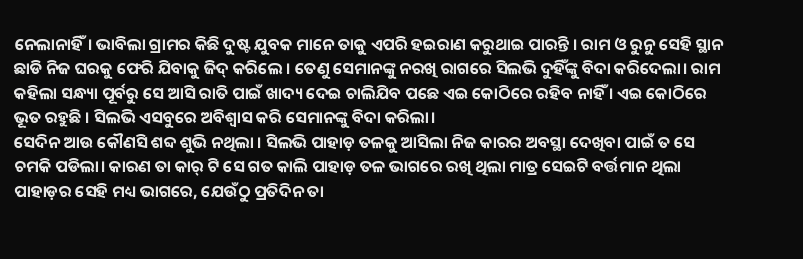ନେଲାନାହିଁ। ଭାବିଲା ଗ୍ରାମର କିଛି ଦୁଷ୍ଟ ଯୁବକ ମାନେ ତାକୁ ଏପରି ହଇରାଣ କରୁଥାଇ ପାରନ୍ତି । ରାମ ଓ ରୁନୁ ସେହି ସ୍ଥାନ ଛାଡି ନିଜ ଘରକୁ ଫେରି ଯିବାକୁ ଜିଦ୍ କରିଲେ । ତେଣୁ ସେମାନଙ୍କୁ ନରଖି ରାଗରେ ସିଲଭି ଦୁହିଁଙ୍କୁ ବିଦା କରିଦେଲା। ରାମ କହିଲା ସନ୍ଧ୍ୟା ପୂର୍ବରୁ ସେ ଆସି ରାତି ପାଇଁ ଖାଦ୍ୟ ଦେଇ ଚାଲିଯିବ ପଛେ ଏଇ କୋଠିରେ ରହିବ ନାହିଁ । ଏଇ କୋଠିରେ ଭୂତ ରହୁଛି । ସିଲଭି ଏସବୁରେ ଅବିଶ୍ୱାସ କରି ସେମାନଙ୍କୁ ବିଦା କରିଲା।
ସେଦିନ ଆଉ କୌଣସି ଶବ୍ଦ ଶୁଭି ନଥିଲା । ସିଲଭି ପାହାଡ଼ ତଳକୁ ଆସିଲା ନିଜ କାରର ଅବସ୍ଥା ଦେଖିବା ପାଇଁ ତ ସେ ଚମକି ପଡିଲା। କାରଣ ତା କାର୍ ଟି ସେ ଗତ କାଲି ପାହାଡ଼ ତଳ ଭାଗରେ ରଖି ଥିଲା ମାତ୍ର ସେଇଟି ବର୍ତ୍ତମାନ ଥିଲା ପାହାଡ଼ର ସେହି ମଧ୍ୟ ଭାଗରେ, ଯେଉଁଠୁ ପ୍ରତିଦିନ ତା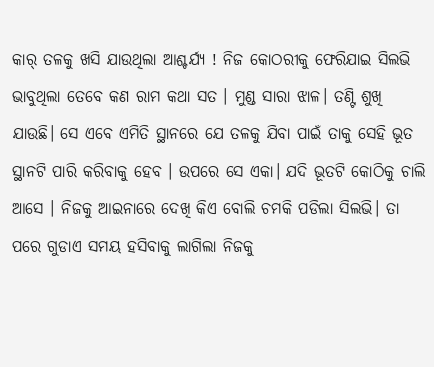କାର୍ ତଳକୁ ଖସି ଯାଉଥିଲା ଆଶ୍ଚର୍ଯ୍ୟ ! ନିଜ କୋଠରୀକୁ ଫେରିଯାଇ ସିଲଭି ଭାବୁଥିଲା ତେବେ କଣ ରାମ କଥା ସତ । ମୁଣ୍ଡ ସାରା ଝାଳ। ତଣ୍ଟି ଶୁଖି ଯାଉଛି। ସେ ଏବେ ଏମିତି ସ୍ଥାନରେ ଯେ ତଳକୁ ଯିବା ପାଇଁ ତାକୁ ସେହି ଭୂତ ସ୍ଥାନଟି ପାରି କରିବାକୁ ହେବ । ଉପରେ ସେ ଏକା। ଯଦି ଭୂତଟି କୋଠିକୁ ଚାଲି ଆସେ । ନିଜକୁ ଆଇନାରେ ଦେଖି କିଏ ବୋଲି ଚମକି ପଡିଲା ସିଲଭି। ତା ପରେ ଗୁଡାଏ ସମୟ ହସିବାକୁ ଲାଗିଲା ନିଜକୁ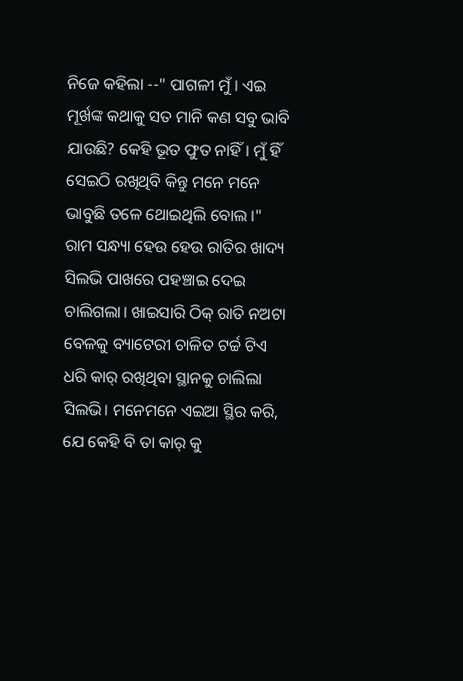ନିଜେ କହିଲା --" ପାଗଳୀ ମୁଁ । ଏଇ ମୂର୍ଖଙ୍କ କଥାକୁ ସତ ମାନି କଣ ସବୁ ଭାବି ଯାଉଛି? କେହି ଭୂତ ଫୁତ ନାହିଁ। ମୁଁ ହିଁ ସେଇଠି ରଖିଥିବି କିନ୍ତୁ ମନେ ମନେ ଭାବୁଛି ତଳେ ଥୋଇଥିଲି ବୋଲ ।"
ରାମ ସନ୍ଧ୍ୟା ହେଉ ହେଉ ରାତିର ଖାଦ୍ୟ ସିଲଭି ପାଖରେ ପହଞ୍ଚାଇ ଦେଇ ଚାଲିଗଲା। ଖାଇସାରି ଠିକ୍ ରାତି ନଅଟା ବେଳକୁ ବ୍ୟାଟେରୀ ଚାଳିତ ଟର୍ଚ୍ଚ ଟିଏ ଧରି କାର୍ ରଖିଥିବା ସ୍ଥାନକୁ ଚାଲିଲା ସିଲଭି। ମନେମନେ ଏଇଆ ସ୍ଥିର କରି, ଯେ କେହି ବି ତା କାର୍ କୁ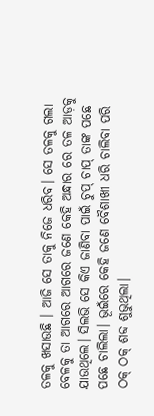ତଳକୁ ଖସାଉଛି । ଆଜି ସେ ତାକୁ ନିଜେ ଧରିବ। ସେ ତଳକୁ ଗଲା ବେଳକୁ ତା ଆଗରେ ଆଗରେ ଜଣେ କେହି ଅନ୍ଧାର ରେ ତଳ ଆଡ଼କୁ ଯାଉଥିଲେ। ସିଲଭି ସେ କିଏ ଜାଣିବା ପାଇଁ ଚୁପ୍ ଚାପ୍ ତାଙ୍କ ପଛେ ପଛେ ଚାଲିଲା। ଭୂଇଁରେ କେହି ଜଣେ ବୈଶାଖୀ ଧରି ଚାଲିବା ପରି ଠକ୍ ଠକ୍ ଶବ୍ଦ ଶୁଭୁଥିଲା।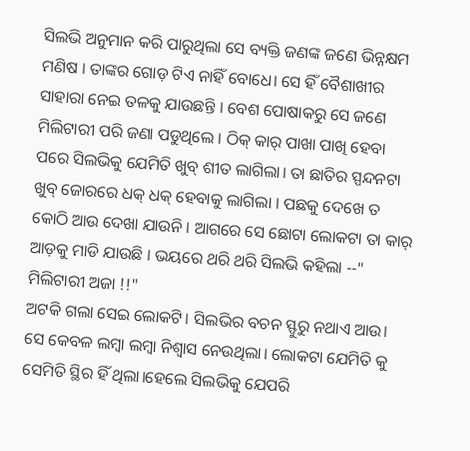ସିଲଭି ଅନୁମାନ କରି ପାରୁଥିଲା ସେ ବ୍ୟକ୍ତି ଜଣଙ୍କ ଜଣେ ଭିନ୍ନକ୍ଷମ ମଣିଷ । ତାଙ୍କର ଗୋଡ଼ ଟିଏ ନାହିଁ ବୋଧେ। ସେ ହିଁ ବୈଶାଖୀର ସାହାରା ନେଇ ତଳକୁ ଯାଉଛନ୍ତି । ବେଶ ପୋଷାକରୁ ସେ ଜଣେ ମିଲିଟାରୀ ପରି ଜଣା ପଡୁଥିଲେ । ଠିକ୍ କାର୍ ପାଖା ପାଖି ହେବା ପରେ ସିଲଭିକୁ ଯେମିତି ଖୁବ୍ ଶୀତ ଲାଗିଲା। ତା ଛାତିର ସ୍ପନ୍ଦନଟା ଖୁବ୍ ଜୋରରେ ଧକ୍ ଧକ୍ ହେବାକୁ ଲାଗିଲା । ପଛକୁ ଦେଖେ ତ କୋଠି ଆଉ ଦେଖା ଯାଉନି । ଆଗରେ ସେ ଛୋଟା ଲୋକଟା ତା କାର୍ ଆଡ଼କୁ ମାଡି ଯାଉଛି । ଭୟରେ ଥରି ଥରି ସିଲଭି କହିଲା --" ମିଲିଟାରୀ ଅଜା !!"
ଅଟକି ଗଲା ସେଇ ଲୋକଟି। ସିଲଭିର ବଚନ ସ୍ଫୁରୁ ନଥାଏ ଆଉ। ସେ କେବଳ ଲମ୍ବା ଲମ୍ବା ନିଶ୍ୱାସ ନେଉଥିଲା। ଲୋକଟା ଯେମିତି କୁ ସେମିତି ସ୍ଥିର ହିଁ ଥିଲା।ହେଲେ ସିଲଭିକୁ ଯେପରି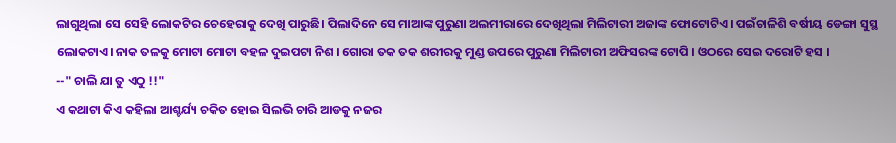ଲାଗୁଥିଲା ସେ ସେହି ଲୋକଟିର ଚେହେରାକୁ ଦେଖି ପାରୁଛି। ପିଲାଦିନେ ସେ ମାଆଙ୍କ ପୁରୁଣା ଅଲମୀରାରେ ଦେଖିଥିଲା ମିଲିଟାରୀ ଅଜାଙ୍କ ଫୋଟୋଟିଏ। ପଇଁଚାଳିଶି ବର୍ଷୀୟ ଡେଙ୍ଗା ସୁସ୍ଥ ଲୋକଟାଏ। ନାକ ତଳକୁ ମୋଟା ମୋଟା ବହଳ ଦୁଇପଟା ନିଶ । ଗୋରା ତକ ତକ ଶରୀରକୁ ମୁଣ୍ଡ ଉପରେ ପୁରୁଣା ମିଲିଟାରୀ ଅଫିସରଙ୍କ ଟୋପି । ଓଠରେ ସେଇ ଦରୋଟି ହସ ।
--" ଚାଲି ଯା ତୁ ଏଠୁ !!"
ଏ କଥାଟା କିଏ କହିଲା ଆଶ୍ଚର୍ଯ୍ୟ ଚକିତ ହୋଇ ସିଲଭି ଚାରି ଆଡକୁ ନଜର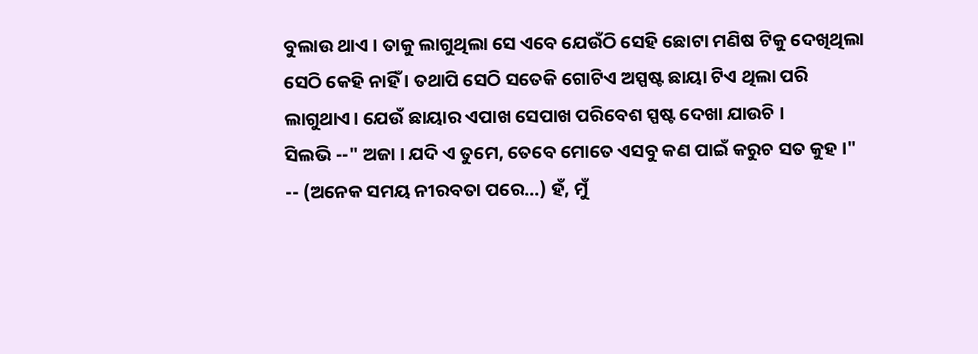ବୁଲାଉ ଥାଏ । ତାକୁ ଲାଗୁଥିଲା ସେ ଏବେ ଯେଉଁଠି ସେହି ଛୋଟା ମଣିଷ ଟିକୁ ଦେଖିଥିଲା ସେଠି କେହି ନାହିଁ । ତଥାପି ସେଠି ସତେକି ଗୋଟିଏ ଅସ୍ପଷ୍ଟ ଛାୟା ଟିଏ ଥିଲା ପରି ଲାଗୁଥାଏ। ଯେଉଁ ଛାୟାର ଏପାଖ ସେପାଖ ପରିବେଶ ସ୍ପଷ୍ଟ ଦେଖା ଯାଉଚି ।
ସିଲଭି --" ଅଜା । ଯଦି ଏ ତୁମେ, ତେବେ ମୋତେ ଏସବୁ କଣ ପାଇଁ କରୁଚ ସତ କୁହ ।"
-- (ଅନେକ ସମୟ ନୀରବତା ପରେ...) ହଁ, ମୁଁ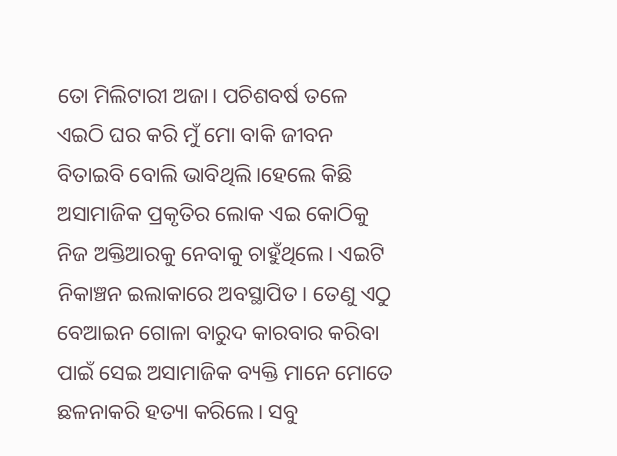ତୋ ମିଲିଟାରୀ ଅଜା। ପଚିଶବର୍ଷ ତଳେ ଏଇଠି ଘର କରି ମୁଁ ମୋ ବାକି ଜୀବନ ବିତାଇବି ବୋଲି ଭାବିଥିଲି।ହେଲେ କିଛି ଅସାମାଜିକ ପ୍ରକୃତିର ଲୋକ ଏଇ କୋଠିକୁ ନିଜ ଅକ୍ତିଆରକୁ ନେବାକୁ ଚାହୁଁଥିଲେ। ଏଇଟି ନିକାଞ୍ଚନ ଇଲାକାରେ ଅବସ୍ଥାପିତ। ତେଣୁ ଏଠୁ ବେଆଇନ ଗୋଳା ବାରୁଦ କାରବାର କରିବା ପାଇଁ ସେଇ ଅସାମାଜିକ ବ୍ୟକ୍ତି ମାନେ ମୋତେ ଛଳନାକରି ହତ୍ୟା କରିଲେ। ସବୁ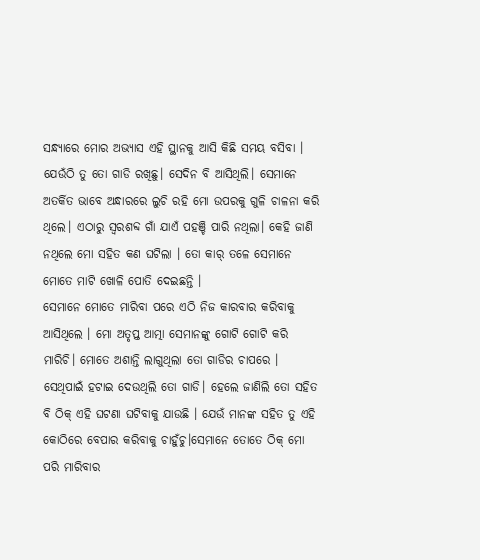ସନ୍ଧ୍ୟାରେ ମୋର ଅଭ୍ୟାସ ଏହି ସ୍ଥାନକୁ ଆସି କିଛି ସମୟ ବସିବା । ଯେଉଁଠି ତୁ ତୋ ଗାଡି ରଖିଛୁ। ସେଦିନ ବି ଆସିଥିଲି। ସେମାନେ ଅତର୍କିତ ଭାବେ ଅନ୍ଧାରରେ ଲୁଚି ରହି ମୋ ଉପରକୁ ଗୁଳି ଚାଳନା କରି ଥିଲେ। ଏଠାରୁ ସ୍ୱରଶବ୍ଦ ଗାଁ ଯାଏଁ ପହଞ୍ଚି ପାରି ନଥିଲା। କେହି ଜାଣି ନଥିଲେ ମୋ ସହିତ କଣ ଘଟିଲା । ତୋ କାର୍ ତଳେ ସେମାନେ ମୋତେ ମାଟି ଖୋଳି ପୋତି ଦେଇଛନ୍ତି ।
ସେମାନେ ମୋତେ ମାରିବା ପରେ ଏଠି ନିଜ କାରବାର କରିବାକୁ ଆସିଥିଲେ । ମୋ ଅତୃପ୍ତ ଆତ୍ମା ସେମାନଙ୍କୁ ଗୋଟି ଗୋଟି କରି ମାରିଚି। ମୋତେ ଅଶାନ୍ତି ଲାଗୁଥିଲା ତୋ ଗାଡିର ଚାପରେ । ସେଥିପାଇଁ ହଟାଇ ଦେଉଥିଲି ତୋ ଗାଡି। ହେଲେ ଜାଣିଲି ତୋ ସହିତ ବି ଠିକ୍ ଏହି ଘଟଣା ଘଟିବାକୁ ଯାଉଛି । ଯେଉଁ ମାନଙ୍କ ସହିତ ତୁ ଏହି କୋଠିରେ ବେପାର କରିବାକୁ ଚାହୁଁଚୁ।ସେମାନେ ତୋତେ ଠିକ୍ ମୋ ପରି ମାରିବାର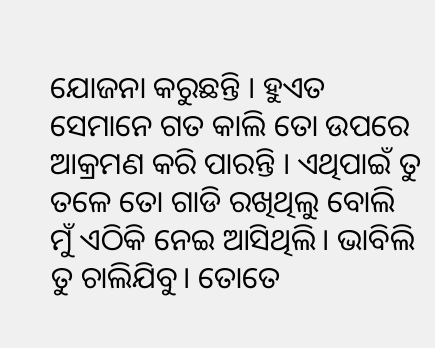ଯୋଜନା କରୁଛନ୍ତି । ହୁଏତ ସେମାନେ ଗତ କାଲି ତୋ ଉପରେ ଆକ୍ରମଣ କରି ପାରନ୍ତି । ଏଥିପାଇଁ ତୁ ତଳେ ତୋ ଗାଡି ରଖିଥିଲୁ ବୋଲି ମୁଁ ଏଠିକି ନେଇ ଆସିଥିଲି। ଭାବିଲି ତୁ ଚାଲିଯିବୁ। ତୋତେ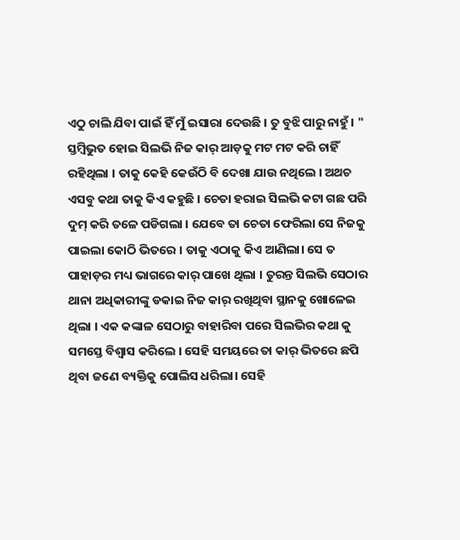ଏଠୁ ଚାଲି ଯିବା ପାଇଁ ହିଁ ମୁଁ ଇସାରା ଦେଉଛି । ତୁ ବୁଝି ପାରୁ ନାହୁଁ । "
ସ୍ତମ୍ବିଭୁତ ହୋଇ ସିଲଭି ନିଜ କାର୍ ଆଡ଼କୁ ମଟ ମଟ କରି ଚାହିଁ ରହିଥିଲା । ତାକୁ କେହି କେଉଁଠି ବି ଦେଖା ଯାଉ ନଥିଲେ । ଅଥଚ ଏସବୁ କଥା ତାକୁ କିଏ କହୁଛି । ଚେତା ହରାଇ ସିଲଭି କଟା ଗଛ ପରି ଦୁମ୍ କରି ତଳେ ପଡିଗଲା । ଯେବେ ତା ଚେତା ଫେରିଲା ସେ ନିଜକୁ ପାଇଲା କୋଠି ଭିତରେ । ତାକୁ ଏଠାକୁ କିଏ ଆଣିଲା। ସେ ତ ପାହାଡ଼ର ମଧ୍ୟ ଭାଗରେ କାର୍ ପାଖେ ଥିଲା । ତୁରନ୍ତ ସିଲଭି ସେଠାର ଥାନା ଅଧିକାରୀଙ୍କୁ ଡକାଇ ନିଜ କାର୍ ରଖିଥିବା ସ୍ଥାନକୁ ଖୋଳେଇ ଥିଲା । ଏକ କଙ୍କାଳ ସେଠାରୁ ବାହାରିବା ପରେ ସିଲଭିର କଥା କୁ ସମସ୍ତେ ବିଶ୍ୱାସ କରିଲେ । ସେହି ସମୟରେ ତା କାର୍ ଭିତରେ ଛପି ଥିବା ଜଣେ ବ୍ୟକ୍ତିକୁ ପୋଲିସ ଧରିଲା। ସେହି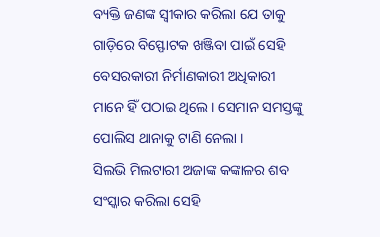ବ୍ୟକ୍ତି ଜଣଙ୍କ ସ୍ୱୀକାର କରିଲା ଯେ ତାକୁ ଗାଡ଼ିରେ ବିସ୍ଫୋଟକ ଖଞ୍ଜିବା ପାଇଁ ସେହି ବେସରକାରୀ ନିର୍ମାଣକାରୀ ଅଧିକାରୀ ମାନେ ହିଁ ପଠାଇ ଥିଲେ। ସେମାନ ସମସ୍ତଙ୍କୁ ପୋଲିସ ଥାନାକୁ ଟାଣି ନେଲା ।
ସିଲଭି ମିଲଟାରୀ ଅଜାଙ୍କ କଙ୍କାଳର ଶବ ସଂସ୍କାର କରିଲା ସେହି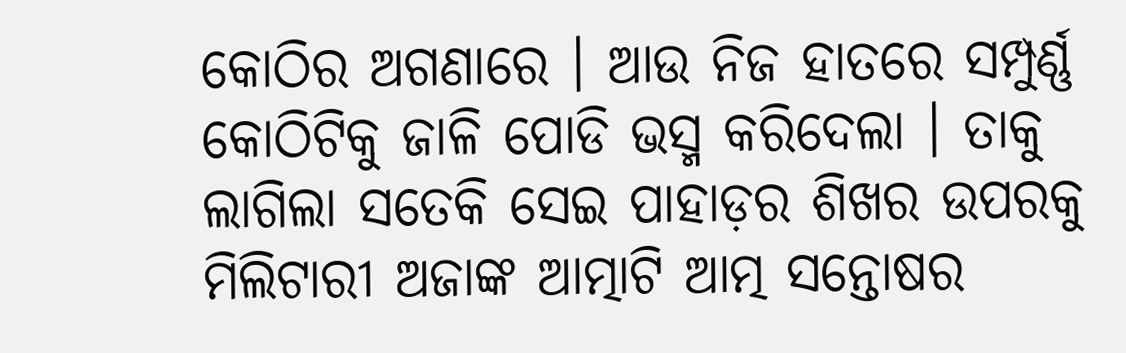କୋଠିର ଅଗଣାରେ । ଆଉ ନିଜ ହାତରେ ସମ୍ପୁର୍ଣ୍ଣ କୋଠିଟିକୁ ଜାଳି ପୋଡି ଭସ୍ମ କରିଦେଲା । ତାକୁ ଲାଗିଲା ସତେକି ସେଇ ପାହାଡ଼ର ଶିଖର ଉପରକୁ ମିଲିଟାରୀ ଅଜାଙ୍କ ଆତ୍ମାଟି ଆତ୍ମ ସନ୍ତୋଷର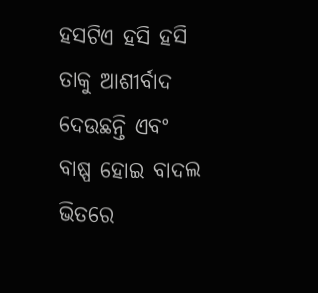ହସଟିଏ ହସି ହସି ତାକୁ ଆଶୀର୍ବାଦ ଦେଉଛନ୍ତି ଏବଂ ବାଷ୍ପ ହୋଇ ବାଦଲ ଭିତରେ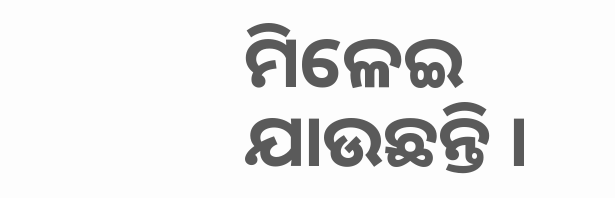ମିଳେଇ ଯାଉଛନ୍ତି ।